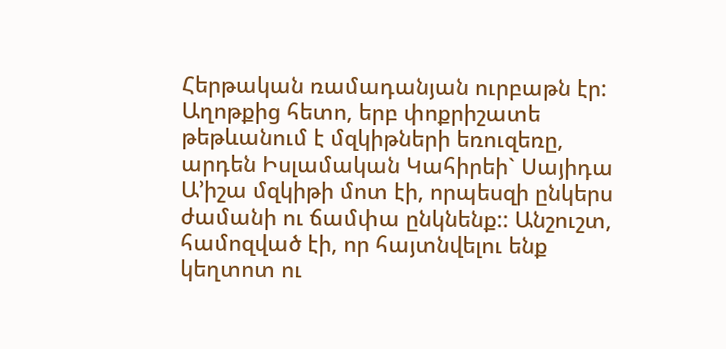Հերթական ռամադանյան ուրբաթն էր: Աղոթքից հետո, երբ փոքրիշատե թեթևանում է մզկիթների եռուզեռը, արդեն Իսլամական Կահիրեի` Սայիդա Ա’իշա մզկիթի մոտ էի, որպեսզի ընկերս ժամանի ու ճամփա ընկնենք:: Անշուշտ, համոզված էի, որ հայտնվելու ենք կեղտոտ ու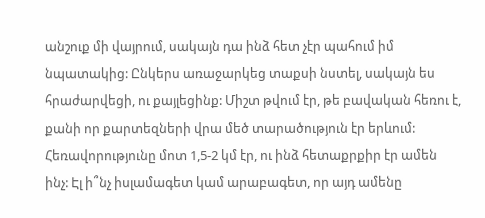անշուք մի վայրում, սակայն դա ինձ հետ չէր պահում իմ նպատակից: Ընկերս առաջարկեց տաքսի նստել, սակայն ես հրաժարվեցի, ու քայլեցինք: Միշտ թվում էր, թե բավական հեռու է, քանի որ քարտեզների վրա մեծ տարածություն էր երևում: Հեռավորությունը մոտ 1,5-2 կմ էր, ու ինձ հետաքրքիր էր ամեն ինչ: Էլ ի՞նչ իսլամագետ կամ արաբագետ, որ այդ ամենը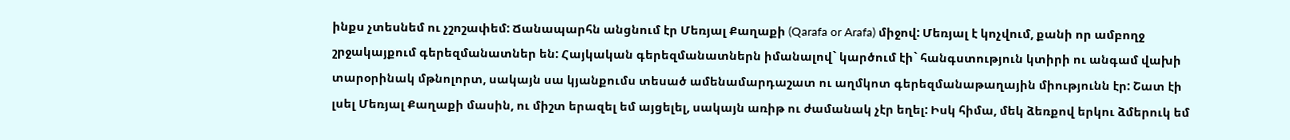ինքս չտեսնեմ ու չշոշափեմ: Ճանապարհն անցնում էր Մեռյալ Քաղաքի (Qarafa or Arafa) միջով: Մեռյալ է կոչվում, քանի որ ամբողջ շրջակայքում գերեզմանատներ են: Հայկական գերեզմանատներն իմանալով` կարծում էի` հանգստություն կտիրի ու անգամ վախի տարօրինակ մթնոլորտ, սակայն սա կյանքումս տեսած ամենամարդաշատ ու աղմկոտ գերեզմանաթաղային միությունն էր: Շատ էի լսել Մեռյալ Քաղաքի մասին, ու միշտ երազել եմ այցելել, սակայն առիթ ու ժամանակ չէր եղել: Իսկ հիմա, մեկ ձեռքով երկու ձմերուկ եմ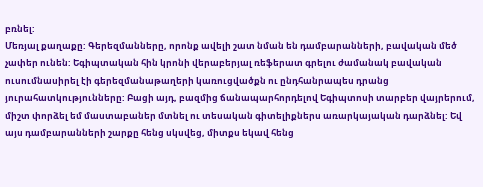բռնել:
Մեռյալ քաղաքը: Գերեզմանները, որոնք ավելի շատ նման են դամբարանների, բավական մեծ չափեր ունեն: Եգիպտական հին կրոնի վերաբերյալ ռեֆերատ գրելու ժամանակ բավական ուսումնասիրել էի գերեզմանաթաղերի կառուցվածքն ու ընդհանրապես դրանց յուրահատկությունները: Բացի այդ, բազմից ճանապարհորդելով Եգիպտոսի տարբեր վայրերում, միշտ փորձել եմ մաստաբաներ մտնել ու տեսական գիտելիքներս առարկայական դարձնել: Եվ այս դամբարանների շարքը հենց սկսվեց, միտքս եկավ հենց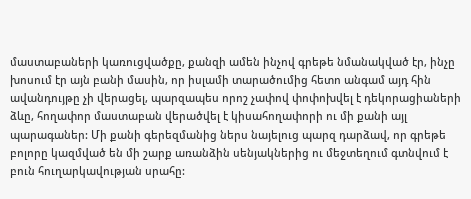մաստաբաների կառուցվածքը, քանզի ամեն ինչով գրեթե նմանակված էր, ինչը խոսում էր այն բանի մասին, որ իսլամի տարածումից հետո անգամ այդ հին ավանդույթը չի վերացել, պարզապես որոշ չափով փոփոխվել է դեկորացիաների ձևը, հողափոր մաստաբան վերածվել է կիսահողափորի ու մի քանի այլ պարագաներ: Մի քանի գերեզմանից ներս նայելուց պարզ դարձավ, որ գրեթե բոլորը կազմված են մի շարք առանձին սենյակներից ու մեջտեղում գտնվում է բուն հուղարկավության սրահը: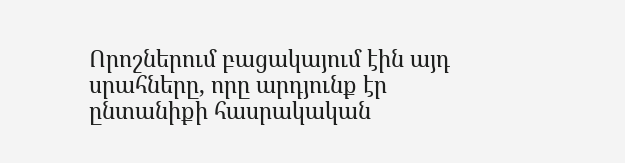Որոշներում բացակայում էին այդ սրահները, որը արդյունք էր ընտանիքի հասրակական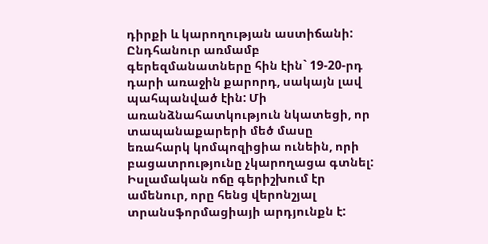դիրքի և կարողության աստիճանի: Ընդհանուր առմամբ գերեզմանատները հին էին` 19-20-րդ դարի առաջին քարորդ, սակայն լավ պահպանված էին: Մի առանձնահատկություն նկատեցի, որ տապանաքարերի մեծ մասը եռահարկ կոմպոզիցիա ունեին, որի բացատրությունը չկարողացա գտնել: Իսլամական ոճը գերիշխում էր ամենուր, որը հենց վերոնշյալ տրանսֆորմացիայի արդյունքն է: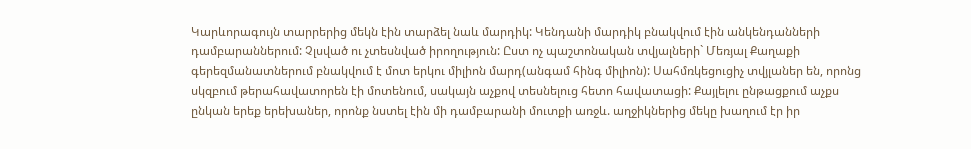Կարևորագույն տարրերից մեկն էին տարձել նաև մարդիկ: Կենդանի մարդիկ բնակվում էին անկենդանների դամբարաններում: Չլսված ու չտեսնված իրողություն: Ըստ ոչ պաշտոնական տվյալների` Մեռյալ Քաղաքի գերեզմանատներում բնակվում է մոտ երկու միլիոն մարդ(անգամ հինգ միլիոն): Սահմռկեցուցիչ տվյլաներ են, որոնց սկզբում թերահավատորեն էի մոտենում, սակայն աչքով տեսնելուց հետո հավատացի: Քայլելու ընթացքում աչքս ընկան երեք երեխաներ, որոնք նստել էին մի դամբարանի մուտքի առջև. աղջիկներից մեկը խաղում էր իր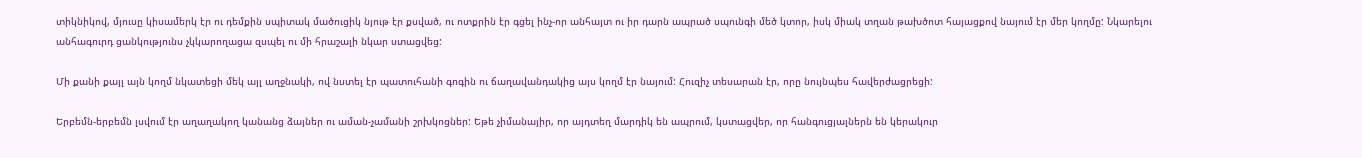տիկնիկով, մյուսը կիսամերկ էր ու դեմքին սպիտակ մածուցիկ նյութ էր քսված, ու ոտքրին էր գցել ինչ-որ անհայտ ու իր դարն ապրած սպունգի մեծ կտոր, իսկ միակ տղան թախծոտ հայացքով նայում էր մեր կողմը: Նկարելու անհագուրդ ցանկությունս չկկարողացա զսպել ու մի հրաշալի նկար ստացվեց:

Մի քանի քայլ այն կողմ նկատեցի մեկ այլ աղջնակի, ով նստել էր պատուհանի գոգին ու ճաղավանդակից այս կողմ էր նայում: Հուզիչ տեսարան էր, որը նույնպես հավերժացրեցի:

Երբեմն-երբեմն լսվում էր աղաղակող կանանց ձայներ ու աման-չամանի շրխկոցներ: Եթե չիմանայիր, որ այդտեղ մարդիկ են ապրում, կստացվեր, որ հանգուցյալներն են կերակուր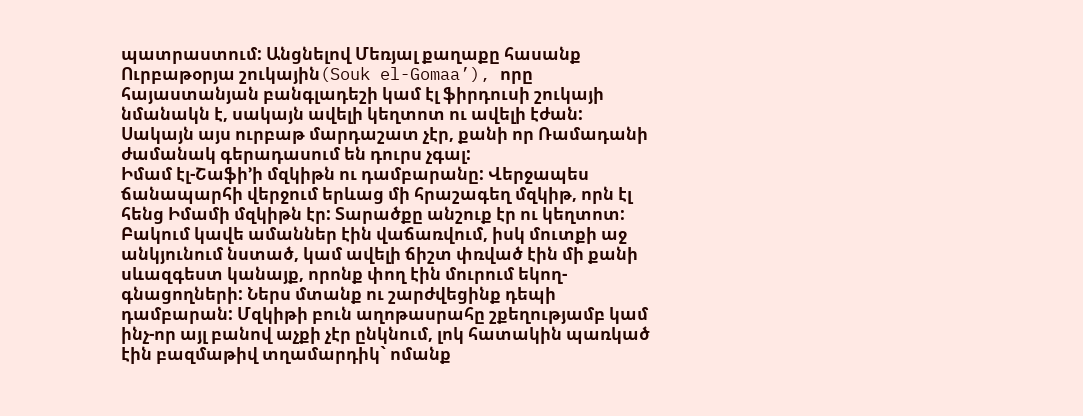պատրաստում: Անցնելով Մեռյալ քաղաքը հասանք Ուրբաթօրյա շուկային(Souk el-Gomaa’), որը հայաստանյան բանգլադեշի կամ էլ ֆիրդուսի շուկայի նմանակն է, սակայն ավելի կեղտոտ ու ավելի էժան: Սակայն այս ուրբաթ մարդաշատ չէր, քանի որ Ռամադանի ժամանակ գերադասում են դուրս չգալ:
Իմամ էլ-Շաֆի’ի մզկիթն ու դամբարանը: Վերջապես ճանապարհի վերջում երևաց մի հրաշագեղ մզկիթ, որն էլ հենց Իմամի մզկիթն էր: Տարածքը անշուք էր ու կեղտոտ: Բակում կավե ամաններ էին վաճառվում, իսկ մուտքի աջ անկյունում նստած, կամ ավելի ճիշտ փռված էին մի քանի սևազգեստ կանայք, որոնք փող էին մուրում եկող-գնացողների: Ներս մտանք ու շարժվեցինք դեպի դամբարան: Մզկիթի բուն աղոթասրահը շքեղությամբ կամ ինչ-որ այլ բանով աչքի չէր ընկնում, լոկ հատակին պառկած էին բազմաթիվ տղամարդիկ` ոմանք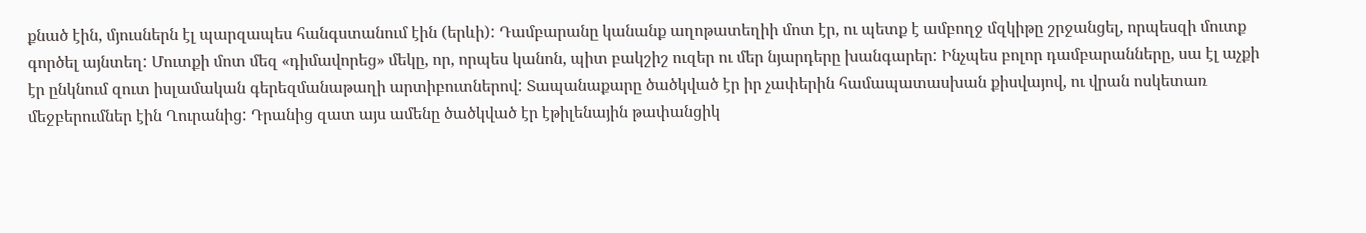քնած էին, մյուսներն էլ պարզապես հանգստանում էին (երևի): Դամբարանը կանանք աղոթատեղիի մոտ էր, ու պետք է ամբողջ մզկիթը շրջանցել, որպեսզի մուտք գործել այնտեղ: Մուտքի մոտ մեզ «դիմավորեց» մեկը, որ, որպես կանոն, պիտ բակշիշ ուզեր ու մեր նյարդերը խանգարեր: Ինչպես բոլոր դամբարանները, սա էլ աչքի էր ընկնում զուտ իսլամական գերեզմանաթաղի արտիբուտներով: Տապանաքարը ծածկված էր իր չափերին համապատասխան քիսվայով, ու վրան ոսկետառ մեջբերումներ էին Ղուրանից: Դրանից զատ այս ամենը ծածկված էր էթիլենային թափանցիկ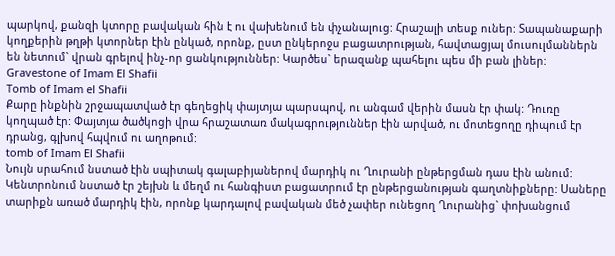պարկով, քանզի կտորը բավական հին է ու վախենում են փչանալուց: Հրաշալի տեսք ուներ: Տապանաքարի կողքերին թղթի կտորներ էին ընկած, որոնք, ըստ ընկերոջս բացատրության, հավտացյալ մուսուլմաններն են նետում` վրան գրելով ինչ-որ ցանկություններ: Կարծես` երազանք պահելու պես մի բան լիներ:
Gravestone of Imam El Shafii
Tomb of Imam el Shafii
Քարը ինքնին շրջապատված էր գեղեցիկ փայտյա պարսպով, ու անգամ վերին մասն էր փակ: Դուռը կողպած էր: Փայտյա ծածկոցի վրա հրաշատառ մակագրություններ էին արված, ու մոտեցողը դիպում էր դրանց, գլխով հպվում ու աղոթում:
tomb of Imam El Shafii
Նույն սրահում նստած էին սպիտակ գալաբիյաներով մարդիկ ու Ղուրանի ընթերցման դաս էին անում: Կենտրոնում նստած էր շեյխն և մեղմ ու հանգիստ բացատրում էր ընթերցանության գաղտնիքները: Սաները տարիքն առած մարդիկ էին, որոնք կարդալով բավական մեծ չափեր ունեցող Ղուրանից` փոխանցում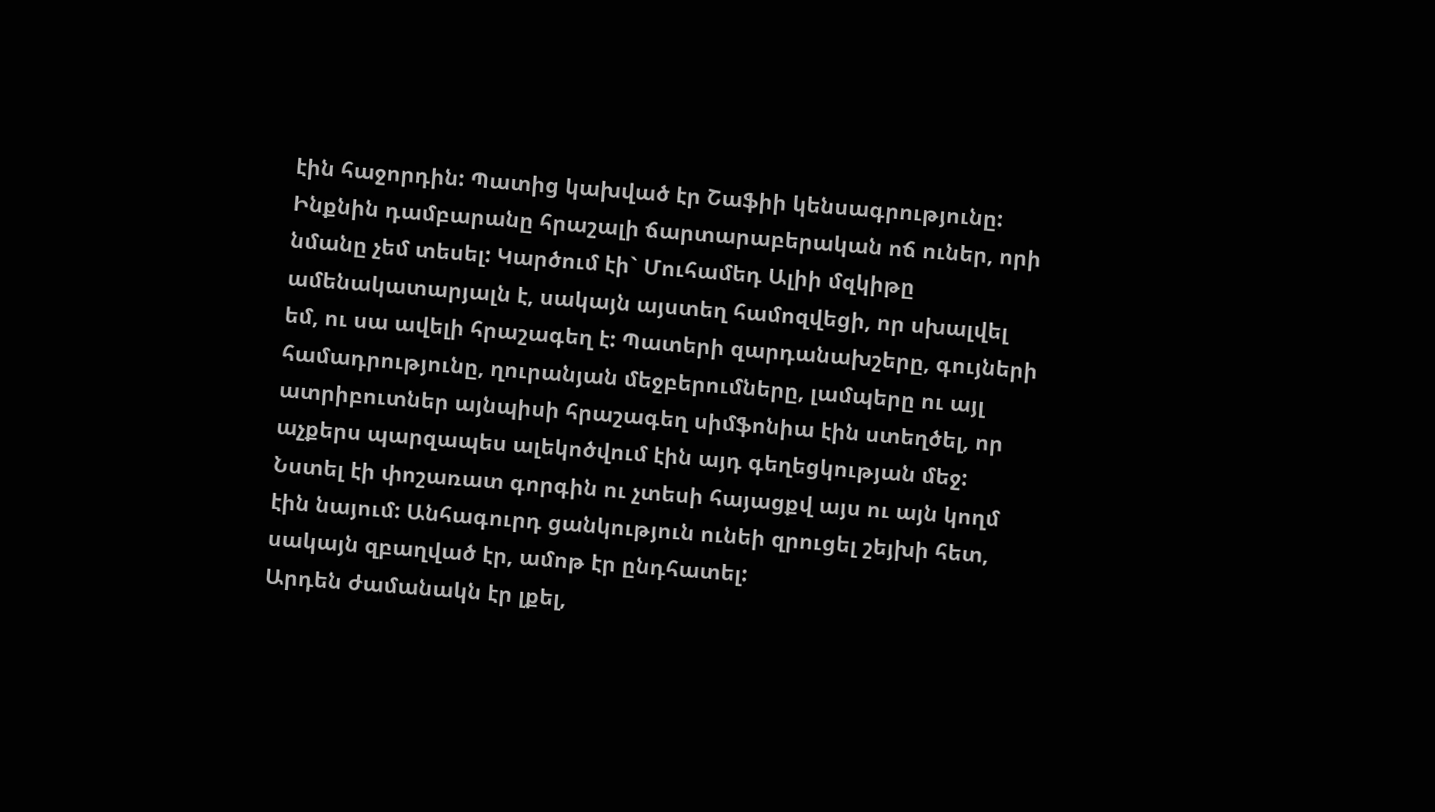էին հաջորդին: Պատից կախված էր Շաֆիի կենսագրությունը: Ինքնին դամբարանը հրաշալի ճարտարաբերական ոճ ուներ, որի նմանը չեմ տեսել: Կարծում էի` Մուհամեդ Ալիի մզկիթը ամենակատարյալն է, սակայն այստեղ համոզվեցի, որ սխալվել եմ, ու սա ավելի հրաշագեղ է: Պատերի զարդանախշերը, գույների համադրությունը, ղուրանյան մեջբերումները, լամպերը ու այլ ատրիբուտներ այնպիսի հրաշագեղ սիմֆոնիա էին ստեղծել, որ աչքերս պարզապես ալեկոծվում էին այդ գեղեցկության մեջ: Նստել էի փոշառատ գորգին ու չտեսի հայացքվ այս ու այն կողմ էին նայում: Անհագուրդ ցանկություն ունեի զրուցել շեյխի հետ, սակայն զբաղված էր, ամոթ էր ընդհատել:
Արդեն ժամանակն էր լքել,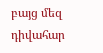բայց մեզ դիվահար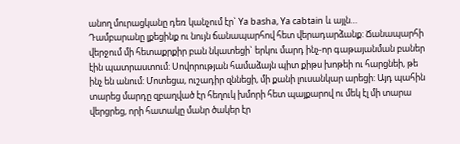անող մուրացկանը դեռ կանչում էր` Ya basha, Ya cabtain և այլն…
Դամբարանը լքեցինք ու նույն ճանապարհով հետ վերադարձանք: Ճանապարհի վերջում մի հետաքրքիր բան նկատեցի` երկու մարդ ինչ-որ գաթայանման բաներ էին պատրաստում: Սովորության համաձայն պիտ քիթս խոթեի ու հարցնեի, թե ինչ են անում: Մոտեցա, ուշադիր զննեցի, մի քանի լուսանկար արեցի: Այդ պահին տարեց մարդը զբաղված էր հեղուկ խմորի հետ պայքարով ու մեկ էլ մի տարա վերցրեց, որի հատակը մանր ծակեր էր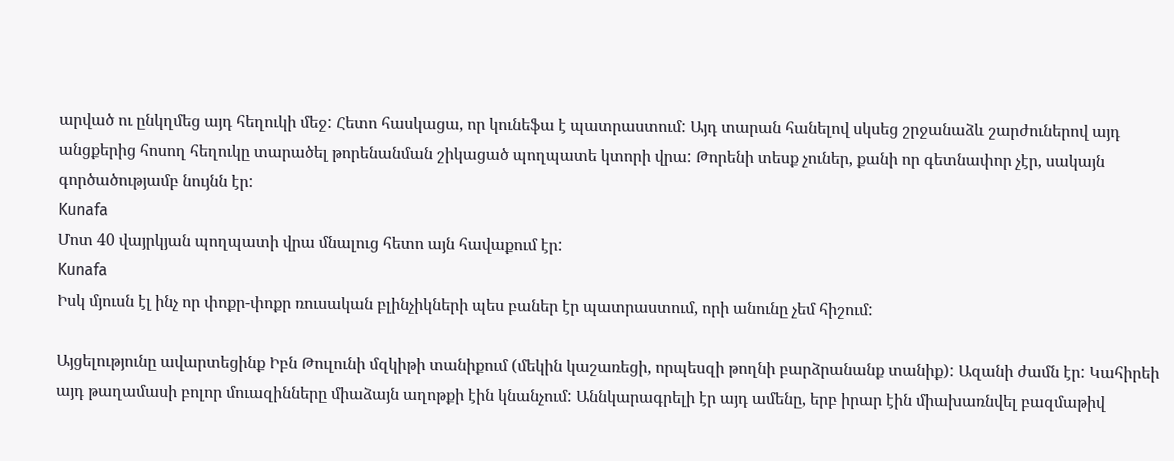արված ու ընկղմեց այդ հեղուկի մեջ: Հետո հասկացա, որ կունեֆա է պատրաստում: Այդ տարան հանելով սկսեց շրջանաձև շարժուներով այդ անցքերից հոսող հեղուկը տարածել թորենանման շիկացած պողպատե կտորի վրա: Թորենի տեսք չուներ, քանի որ գետնափոր չէր, սակայն գործածությամբ նույնն էր:
Kunafa
Մոտ 40 վայրկյան պողպատի վրա մնալուց հետո այն հավաքում էր:
Kunafa
Իսկ մյուսն էլ ինչ որ փոքր-փոքր ռուսական բլինչիկների պես բաներ էր պատրաստում, որի անունը չեմ հիշում:

Այցելությունը ավարտեցինք Իբն Թուլունի մզկիթի տանիքում (մեկին կաշառեցի, որպեսզի թողնի բարձրանանք տանիք): Ազանի ժամն էր: Կահիրեի այդ թաղամասի բոլոր մուազինները միաձայն աղոթքի էին կնանչում: Աննկարագրելի էր այդ ամենը, երբ իրար էին միախառնվել բազմաթիվ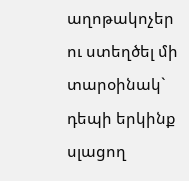աղոթակոչեր ու ստեղծել մի տարօինակ` դեպի երկինք սլացող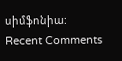սիմֆոնիա:
Recent Comments